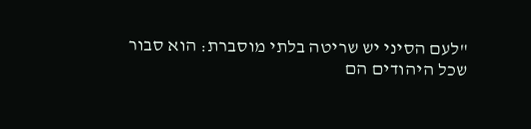"לעם הסיני יש שריטה בלתי מוסברת: הוא סבור שכל היהודים הם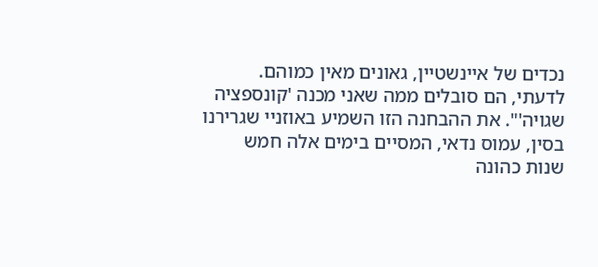נכדים של איינשטיין, גאונים מאין כמוהם. לדעתי, הם סובלים ממה שאני מכנה 'קונספציה שגויה'". את ההבחנה הזו השמיע באוזניי שגרירנו בסין, עמוס נדאי, המסיים בימים אלה חמש שנות כהונה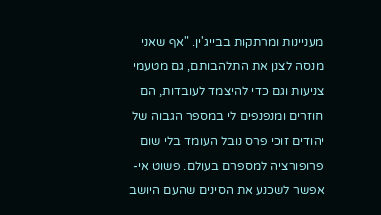מעניינות ומרתקות בבייג'ין. "אף שאני מנסה לצנן את התלהבותם, גם מטעמי צניעות וגם כדי להיצמד לעובדות, הם חוזרים ומנפנפים לי במספר הגבוה של יהודים זוכי פרס נובל העומד בלי שום פרופורציה למספרם בעולם. פשוט אי-אפשר לשכנע את הסינים שהעם היושב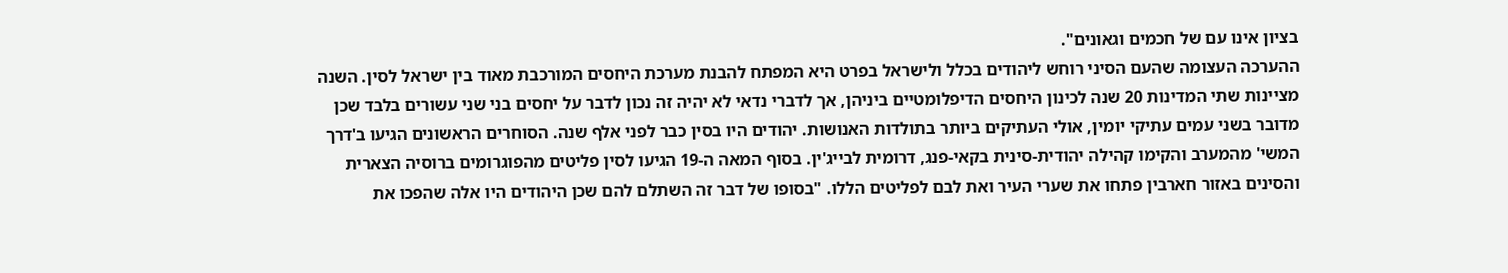בציון אינו עם של חכמים וגאונים".
ההערכה העצומה שהעם הסיני רוחש ליהודים בכלל ולישראל בפרט היא המפתח להבנת מערכת היחסים המורכבת מאוד בין ישראל לסין. השנה מציינות שתי המדינות 20 שנה לכינון היחסים הדיפלומטיים ביניהן, אך לדברי נדאי לא יהיה זה נכון לדבר על יחסים בני שני עשורים בלבד שכן מדובר בשני עמים עתיקי יומין, אולי העתיקים ביותר בתולדות האנושות. יהודים היו בסין כבר לפני אלף שנה. הסוחרים הראשונים הגיעו ב'דרך המשי' מהמערב והקימו קהילה יהודית-סינית בקאי-פנג, דרומית לבייג'ין. בסוף המאה ה-19 הגיעו לסין פליטים מהפוגרומים ברוסיה הצארית והסינים באזור חארבין פתחו את שערי העיר ואת לבם לפליטים הללו. "בסופו של דבר זה השתלם להם שכן היהודים היו אלה שהפכו את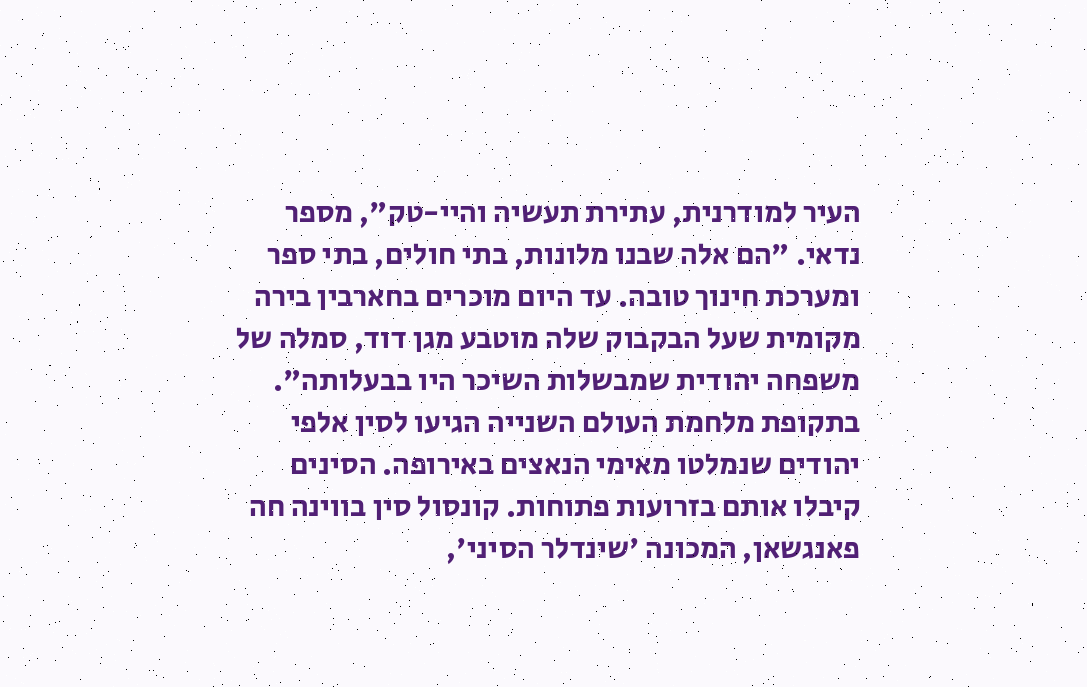העיר למודרנית, עתירת תעשיה והיי-טק", מספר נדאי. "הם אלה שבנו מלונות, בתי חולים, בתי ספר ומערכת חינוך טובה. עד היום מוכרים בחארבין בירה מקומית שעל הבקבוק שלה מוטבע מגן דוד, סמלה של משפחה יהודית שמבשלות השיכר היו בבעלותה".
בתקופת מלחמת העולם השנייה הגיעו לסין אלפי יהודים שנמלטו מאימי הנאצים באירופה. הסינים קיבלו אותם בזרועות פתוחות. קונסול סין בווינה חה פאנגשאן, המכונה 'שינדלר הסיני',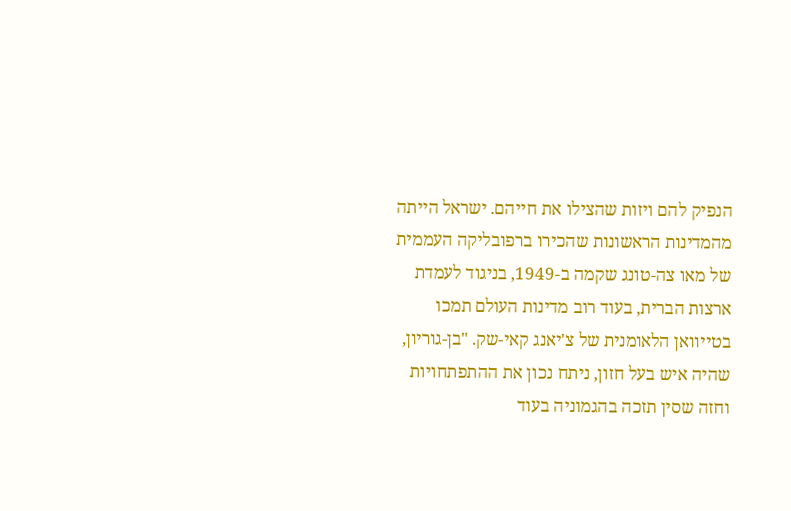הנפיק להם ויזות שהצילו את חייהם. ישראל הייתה מהמדינות הראשונות שהכירו ברפובליקה העממית של מאו צה-טונג שקמה ב-1949, בניגוד לעמדת ארצות הברית, בעוד רוב מדינות העולם תמכו בטייוואן הלאומנית של צ'יאנג קאי-שק. "בן-גוריון, שהיה איש בעל חזון, ניתח נכון את ההתפתחויות וחזה שסין תזכה בהגמוניה בעוד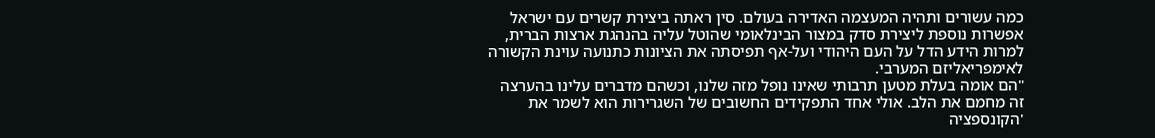כמה עשורים ותהיה המעצמה האדירה בעולם. סין ראתה ביצירת קשרים עם ישראל אפשרות נוספת ליצירת סדק במצור הבינלאומי שהוטל עליה בהנהגת ארצות הברית, למרות הידע הדל על העם היהודי ועל-אף תפיסתה את הציונות כתנועה עוינת הקשורה לאימפריאליזם המערבי.
"הם אומה בעלת מטען תרבותי שאינו נופל מזה שלנו, וכשהם מדברים עלינו בהערצה זה מחמם את הלב. אולי אחד התפקידים החשובים של השגרירות הוא לשמר את 'הקונספציה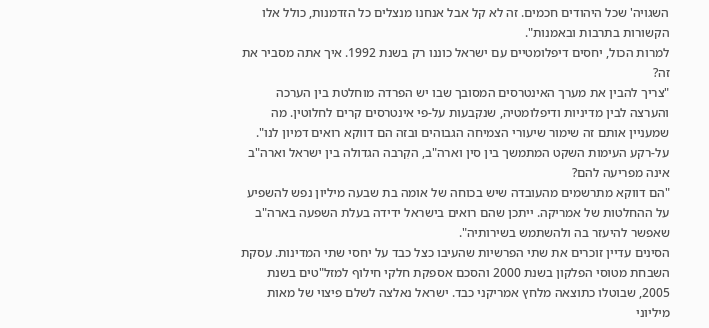השגויה' שכל היהודים חכמים. זה לא קל אבל אנחנו מנצלים כל הזדמנות, כולל אלו הקשורות בתרבות ובאמנות".
למרות הכול, יחסים דיפלומטיים עם ישראל כוננו רק בשנת 1992. איך אתה מסביר את זה?
"צריך להבין את מערך האינטרסים המסובך שבו יש הפרדה מוחלטת בין הערכה והערצה לבין מדיניות ודיפלומטיה, שנקבעות על-פי אינטרסים קרים לחלוטין. מה שמעניין אותם זה שימור שיעורי הצמיחה הגבוהים ובזה הם דווקא רואים דמיון לנו".
על-רקע העימות השקט המתמשך בין סין וארה"ב, הקִרבה הגדולה בין ישראל וארה"ב אינה מפריעה להם?
"הם דווקא מתרשמים מהעובדה שיש בכוחה של אומה בת שבעה מיליון נפש להשפיע על ההחלטות של אמריקה. ייתכן שהם רואים בישראל ידידה בעלת השפעה בארה"ב שאפשר להיעזר בה ולהשתמש בשירותיה".
הסינים עדיין זוכרים את שתי הפרשיות שהעיבו כצל כבד על יחסי שתי המדינות. עסקת השבחת מטוסי הפלקון בשנת 2000 והסכם אספקת חלקי חילוף למזל"טים בשנת 2005, שבוטלו כתוצאה מלחץ אמריקני כבד. ישראל נאלצה לשלם פיצוי של מאות מיליוני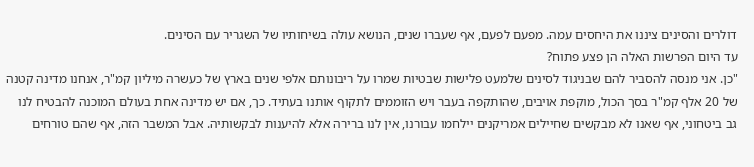דולרים והסינים ציננו את היחסים עמה. מפעם לפעם, אף שעברו שנים, הנושא עולה בשיחותיו של השגריר עם הסינים.
עד היום הפרשות האלה הן פצע פתוח?
"כן. אני מנסה להסביר להם שבניגוד לסינים שלמעט פלישות שבטיות שמרו על ריבונותם אלפי שנים בארץ של כעשרה מיליון קמ"ר, אנחנו מדינה קטנה של 20 אלף קמ"ר בסך הכול, מוקפת אויבים, שהותקפה בעבר ויש הזוממים לתקוף אותנו בעתיד. כך, אם יש מדינה אחת בעולם המוכנה להבטיח לנו גב ביטחוני, אף שאנו לא מבקשים שחיילים אמריקנים יילחמו עבורנו, אין לנו ברירה אלא להיענות לבקשותיה. אבל המשבר הזה, אף שהם טורחים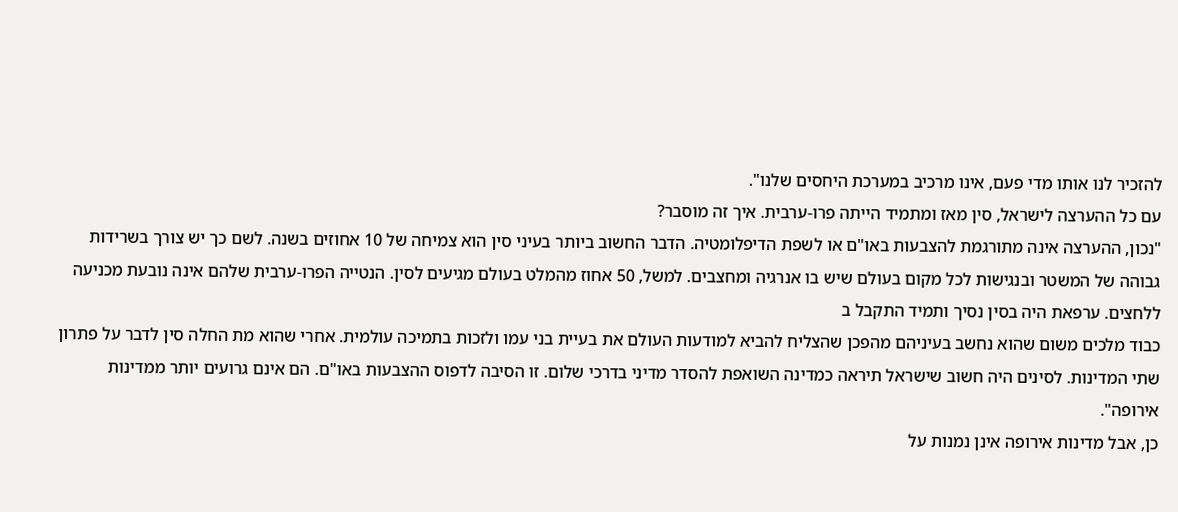להזכיר לנו אותו מדי פעם, אינו מרכיב במערכת היחסים שלנו".
עם כל ההערצה לישראל, סין מאז ומתמיד הייתה פרו-ערבית. איך זה מוסבר?
"נכון, ההערצה אינה מתורגמת להצבעות באו"ם או לשפת הדיפלומטיה. הדבר החשוב ביותר בעיני סין הוא צמיחה של 10 אחוזים בשנה. לשם כך יש צורך בשרידות גבוהה של המשטר ובנגישות לכל מקום בעולם שיש בו אנרגיה ומחצבים. למשל, 50 אחוז מהמלט בעולם מגיעים לסין. הנטייה הפרו-ערבית שלהם אינה נובעת מכניעה ללחצים. ערפאת היה בסין נסיך ותמיד התקבל ב
כבוד מלכים משום שהוא נחשב בעיניהם מהפכן שהצליח להביא למודעות העולם את בעיית בני עמו ולזכות בתמיכה עולמית. אחרי שהוא מת החלה סין לדבר על פתרון שתי המדינות. לסינים היה חשוב שישראל תיראה כמדינה השואפת להסדר מדיני בדרכי שלום. זו הסיבה לדפוס ההצבעות באו"ם. הם אינם גרועים יותר ממדינות אירופה".
כן, אבל מדינות אירופה אינן נמנות על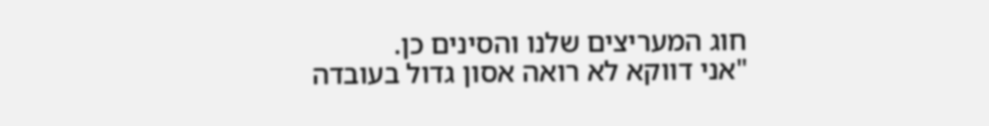חוג המעריצים שלנו והסינים כן.
"אני דווקא לא רואה אסון גדול בעובדה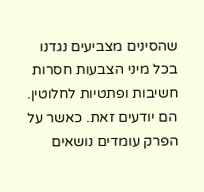שהסינים מצביעים נגדנו בכל מיני הצבעות חסרות חשיבות ופתטיות לחלוטין. הם יודעים זאת. כאשר על הפרק עומדים נושאים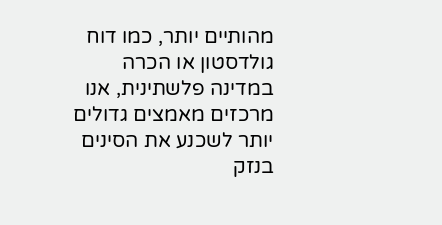מהותיים יותר, כמו דוח גולדסטון או הכרה במדינה פלשתינית, אנו מרכזים מאמצים גדולים יותר לשכנע את הסינים בנזק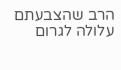הרב שהצבעתם עלולה לגרום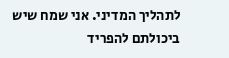לתהליך המדיני. אני שמח שיש ביכולתם להפריד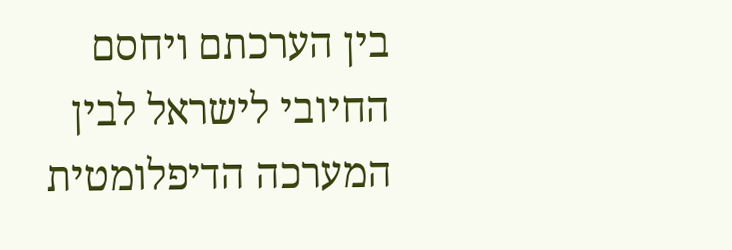בין הערכתם ויחסם החיובי לישראל לבין המערכה הדיפלומטית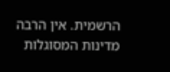הרשמית. אין הרבה מדינות המסוגלות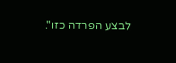לבצע הפרדה כזו".